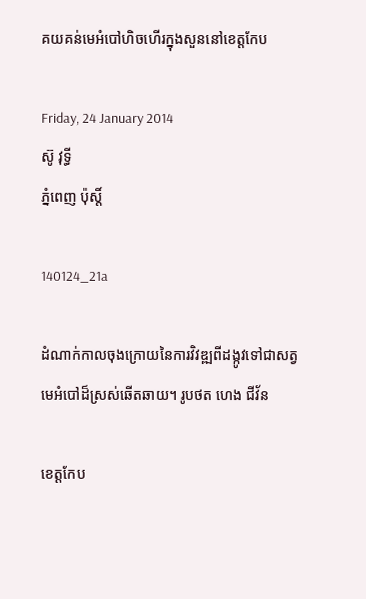គយគន់មេអំបៅហិចហើរក្នុងសួននៅខេត្តកែប

Friday, 24 January 2014
ស៊ូ វុទ្ធី
ភ្នំពេញ ប៉ុស្តិ៍

140124_21a

ដំណាក់កាលចុងក្រោយនៃការវិវឌ្ឍពីដង្កូវទៅជាសត្វមេអំបៅដ៏ស្រស់ឆើតឆាយ។ រូបថត ហេង ជីវ័ន

ខេត្តកែប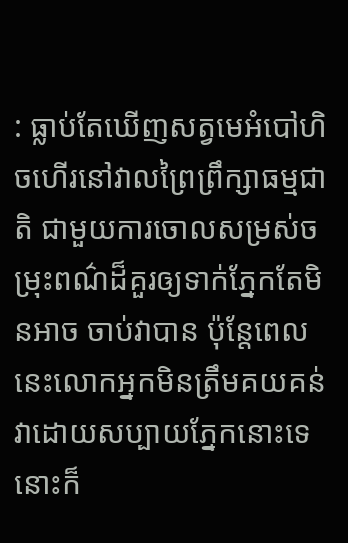: ធ្លាប់តែឃើញសត្វមេអំបៅហិចហើរនៅវាលព្រៃព្រឹក្សាធម្មជាតិ ជាមួយការចោលសម្រស់ចម្រុះពណ៌ដ៏គួរឲ្យទាក់ភ្នែកតែមិនអាច ចាប់វាបាន ប៉ុន្តែពេលនេះលោកអ្នកមិនត្រឹមគយគន់វាដោយសប្បាយភ្នែកនោះទេ នោះក៏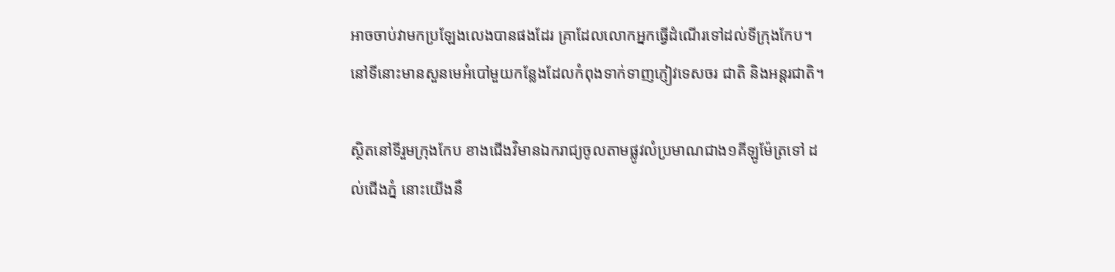អាចចាប់វាមកប្រឡែងលេងបានផងដែរ គ្រាដែលលោកអ្នកធ្វើដំណើរទៅដល់ទីក្រុងកែប។ នៅទីនោះមានសួនមេអំបៅមួយកន្លែងដែលកំពុងទាក់ទាញភ្ញៀវទេសចរ ជាតិ និងអន្តរជាតិ។

ស្ថិតនៅទីរួមក្រុងកែប ខាងជើងវិមានឯករាជ្យចូលតាមផ្លូវលំប្រមាណជាង១គីឡូម៉ែត្រទៅ ដល់ជើងភ្នំ នោះយើងនឹ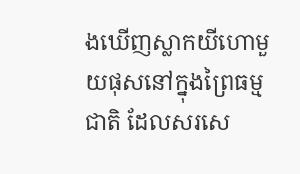ងឃើញស្លាកយីហោមួយផុសនៅក្នុងព្រៃធម្មជាតិ ដែលសរសេ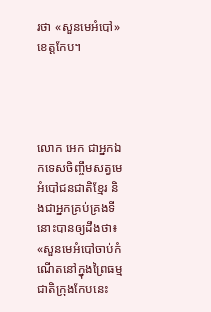រថា «សួនមេអំបៅ» ខេត្តកែប។




លោក អេក ជាអ្នកឯកទេសចិញ្ចឹមសត្វមេអំបៅជនជាតិខ្មែរ និងជាអ្នកគ្រប់គ្រងទីនោះបានឲ្យដឹងថា៖ «សួនមេអំបៅចាប់កំណើតនៅក្នុងព្រៃធម្មជាតិក្រុងកែបនេះ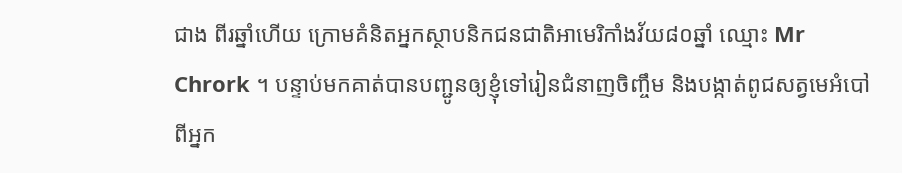ជាង ពីរឆ្នាំហើយ ក្រោមគំនិតអ្នកស្ថាបនិកជនជាតិអាមេរិកាំងវ័យ៨០ឆ្នាំ ឈ្មោះ Mr Chrork ។ បន្ទាប់មកគាត់បានបញ្ជូនឲ្យខ្ញុំទៅរៀនជំនាញចិញ្ចឹម និងបង្កាត់ពូជសត្វមេអំបៅពីអ្នក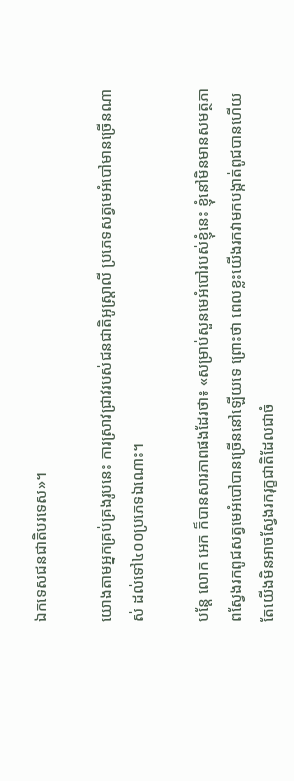ឯកទេសជនជាតិបរទេស»។

យោងតាមអ្នកគ្រប់គ្រងរូបនេះ ការស្រាវជ្រាវរបស់ជនជាតិអូស្ត្រាលី ប្រភេទសត្វមេអំបៅមានច្រើនណាស់ ដល់ទៅ៤០០ប្រភេទឯណោះ។

បន្តែ លោក អេក ក៏បានសារភាពផងដែរថា៖ «សម្រាប់សួនមេអំបៅរបស់ខ្ញុំនេះ ខ្ញុំនៅមិនមានសមត្ថភាពស្វែងរកពូជសត្វមេអំបៅបានច្រើននៅឡើយទេ ព្រោះថា ពេលខ្លះយើងរកវាមកបង្កាត់ពូជបានហើយ តែយើងមិនអាចស្វែងរករុក្ខជាតិដែលជាចំ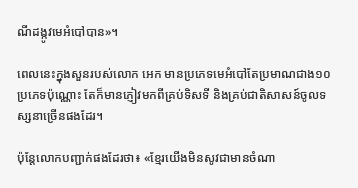ណីដង្កូវមេអំបៅបាន»។

ពេលនេះក្នុងសួនរបស់លោក អេក មានប្រភេទមេអំបៅតែប្រមាណជាង១០ប្រភេទប៉ុណ្ណោះ តែក៏មានភ្ញៀវមកពីគ្រប់ទិសទី និងគ្រប់ជាតិសាសន៍ចូលទស្សនាច្រើនផងដែរ។

ប៉ុន្តែលោកបញ្ជាក់ផងដែរថា៖ «ខ្មែរយើងមិនសូវជាមានចំណា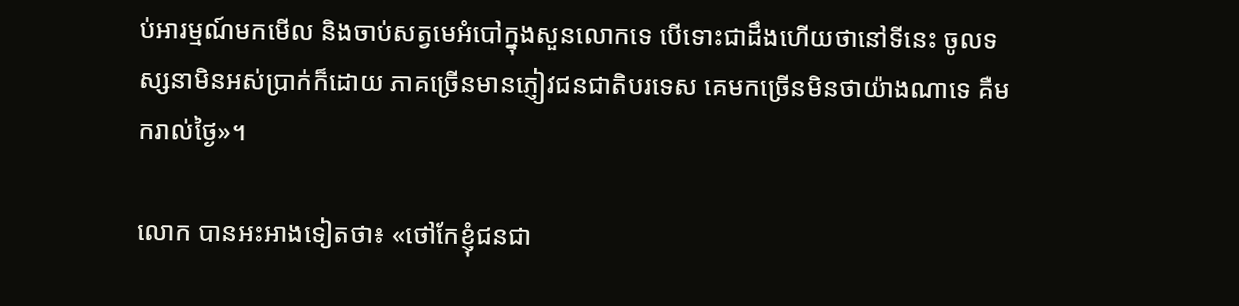ប់អារម្មណ៍មកមើល និងចាប់សត្វមេអំបៅក្នុងសួនលោកទេ បើទោះជាដឹងហើយថានៅទីនេះ ចូលទស្សនាមិនអស់ប្រាក់ក៏ដោយ ភាគច្រើនមានភ្ញៀវជនជាតិបរទេស គេមកច្រើនមិនថាយ៉ាងណាទេ គឺមករាល់ថ្ងៃ»។

លោក បានអះអាងទៀតថា៖ «ថៅកែខ្ញុំជនជា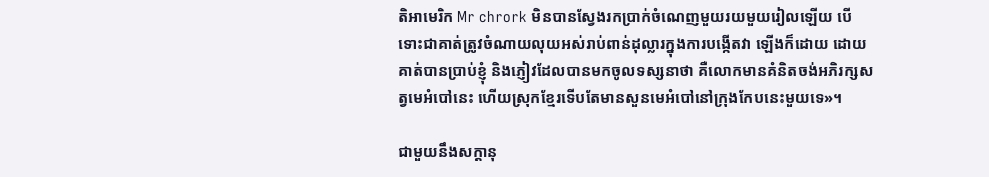តិអាមេរិក Mr chrork មិនបានស្វែងរកប្រាក់ចំណេញមួយរយមួយរៀលឡើយ បើទោះជាគាត់ត្រូវចំណាយលុយអស់រាប់ពាន់ដុល្លារក្នុងការបង្កើតវា ឡើងក៏ដោយ ដោយគាត់បានប្រាប់ខ្ញុំ និងភ្ញៀវដែលបានមកចូលទស្សនាថា គឺលោកមានគំនិតចង់អភិរក្សសត្វមេអំបៅនេះ ហើយស្រុកខ្មែរទើបតែមានសួនមេអំបៅនៅក្រុងកែបនេះមួយទេ»។

ជាមួយនឹងសក្តានុ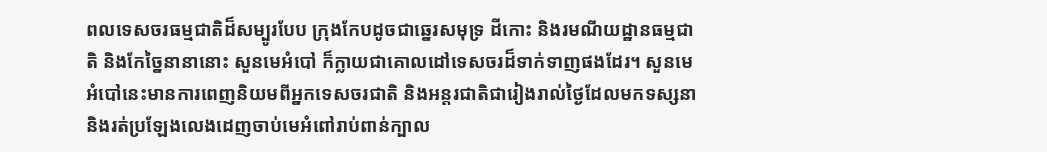ពលទេសចរធម្មជាតិដ៏សម្បូរបែប ក្រុងកែបដូចជាឆ្នេរសមុទ្រ ដីកោះ និងរមណីយដ្ឋានធម្មជាតិ និងកែច្នៃនានានោះ សួនមេអំបៅ ក៏ក្លាយជាគោលដៅទេសចរដ៏ទាក់ទាញផងដែរ។ សួនមេអំបៅនេះមានការពេញនិយមពីអ្នកទេសចរជាតិ និងអន្តរជាតិជារៀងរាល់ថ្ងៃដែលមកទស្សនា និងរត់ប្រឡែងលេងដេញចាប់មេអំពៅរាប់ពាន់ក្បាល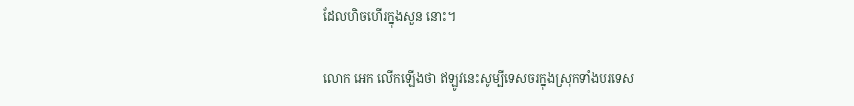ដែលហិចហើរក្នុងសួន នោះ។

លោក អេក លើកឡើងថា ឥឡូវនេះសូម្បីទេសចរក្នុងស្រុកទាំងបរទេស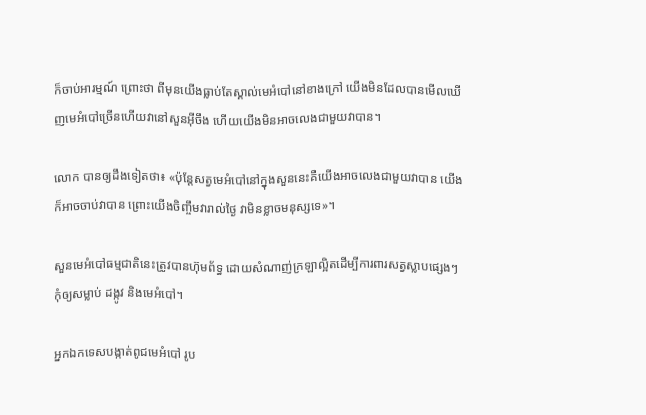ក៏ចាប់អារម្មណ៍ ព្រោះថា ពីមុនយើងធ្លាប់តែស្គាល់មេអំបៅនៅខាងក្រៅ យើងមិនដែលបានមើលឃើញមេអំបៅច្រើនហើយវានៅសួនអ៊ីចឹង ហើយយើងមិនអាចលេងជាមួយវាបាន។

លោក បានឲ្យដឹងទៀតថា៖ «ប៉ុន្តែសត្វមេអំបៅនៅក្នុងសួននេះគឺយើងអាចលេងជាមួយវាបាន យើងក៏អាចចាប់វាបាន ព្រោះយើងចិញ្ចឹមវារាល់ថ្ងៃ វាមិនខ្លាចមនុស្សទេ»។

សួនមេអំបៅធម្មជាតិនេះត្រូវបានហ៊ុមព័ទ្ធ ដោយសំណាញ់ក្រឡាល្អិតដើម្បីការពារសត្វស្លាបផ្សេងៗកុំឲ្យសម្លាប់ ដង្កូវ និងមេអំបៅ។

អ្នកឯកទេសបង្កាត់ពូជមេអំបៅ រូប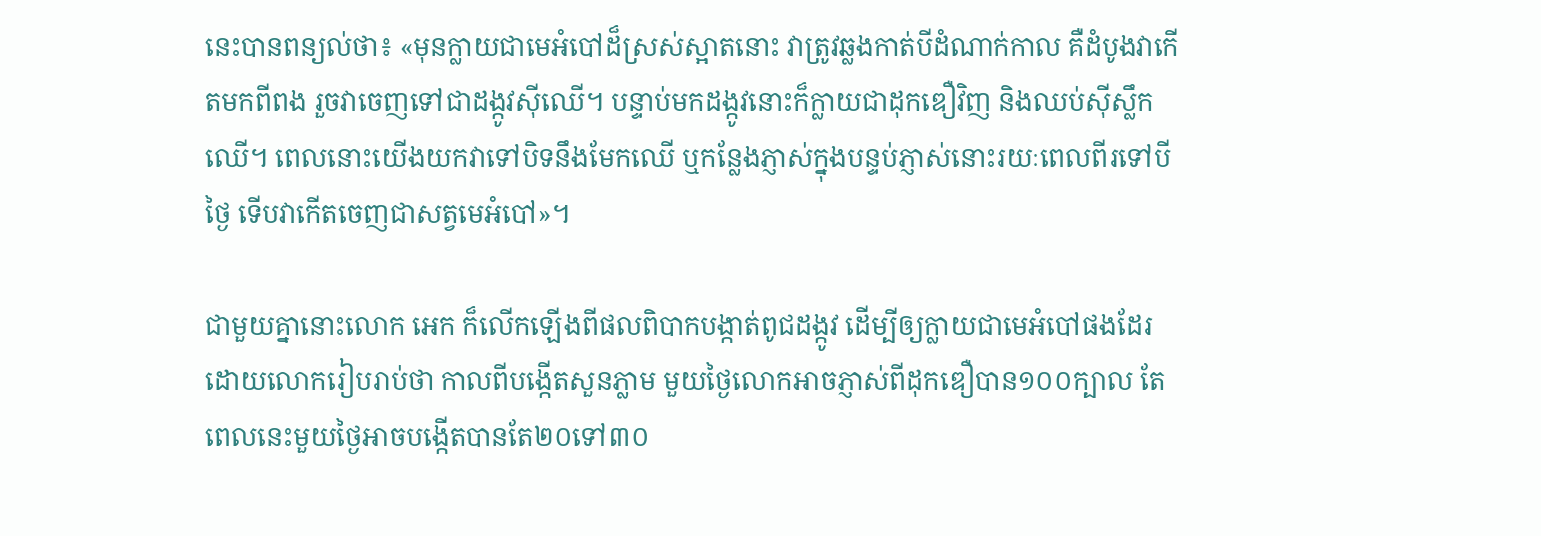នេះបានពន្យល់ថា៖ «មុនក្លាយជាមេអំបៅដ៏ស្រស់ស្អាតនោះ វាត្រូវឆ្លងកាត់បីដំណាក់កាល គឺដំបូងវាកើតមកពីពង រួចវាចេញទៅជាដង្កូវស៊ីឈើ។ បន្ទាប់មកដង្កូវនោះក៏ក្លាយជាដុកឌឿវិញ និងឈប់ស៊ីស្លឹកឈើ។ ពេលនោះយើងយកវាទៅបិទនឹងមែកឈើ ឬកន្លែងភ្ញាស់ក្នុងបន្ទប់ភ្ញាស់នោះរយៈពេលពីរទៅបីថ្ងៃ ទើបវាកើតចេញជាសត្វមេអំបៅ»។

ជាមួយគ្នានោះលោក អេក ក៏លើកឡើងពីផលពិបាកបង្កាត់ពូជដង្កូវ ដើម្បីឲ្យក្លាយជាមេអំបៅផងដែរ ដោយលោករៀបរាប់ថា កាលពីបង្កើតសួនភ្លាម មួយថ្ងៃលោកអាចភ្ញាស់ពីដុកឌឿបាន១០០ក្បាល តែពេលនេះមួយថ្ងៃអាចបង្កើតបានតែ២០ទៅ៣០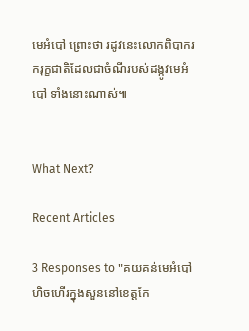មេអំបៅ ព្រោះថា រដូវនេះលោកពិបាករករុក្ខជាតិដែលជាចំណីរបស់ដង្កូវមេអំបៅ ទាំងនោះណាស់៕


What Next?

Recent Articles

3 Responses to "គយគន់មេអំបៅហិចហើរក្នុងសួននៅខេត្តកែ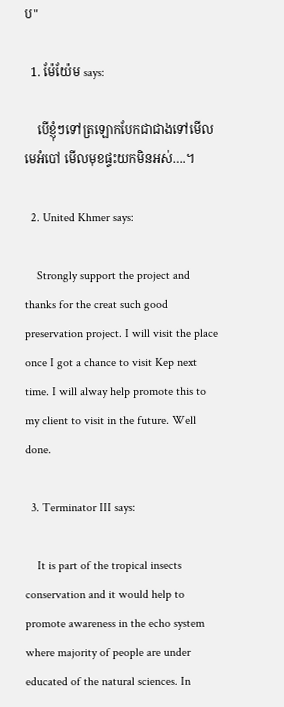ប"

  1. ម៉ែយ៉ែម says:

    បើខ្ញុំៗទៅត្រឡោកបែកជាជាងទៅមើលមេអំបៅ មើលមុខផ្ទះយកមិនអស់….។

  2. United Khmer says:

    Strongly support the project and thanks for the creat such good preservation project. I will visit the place once I got a chance to visit Kep next time. I will alway help promote this to my client to visit in the future. Well done.

  3. Terminator III says:

    It is part of the tropical insects conservation and it would help to promote awareness in the echo system where majority of people are under educated of the natural sciences. In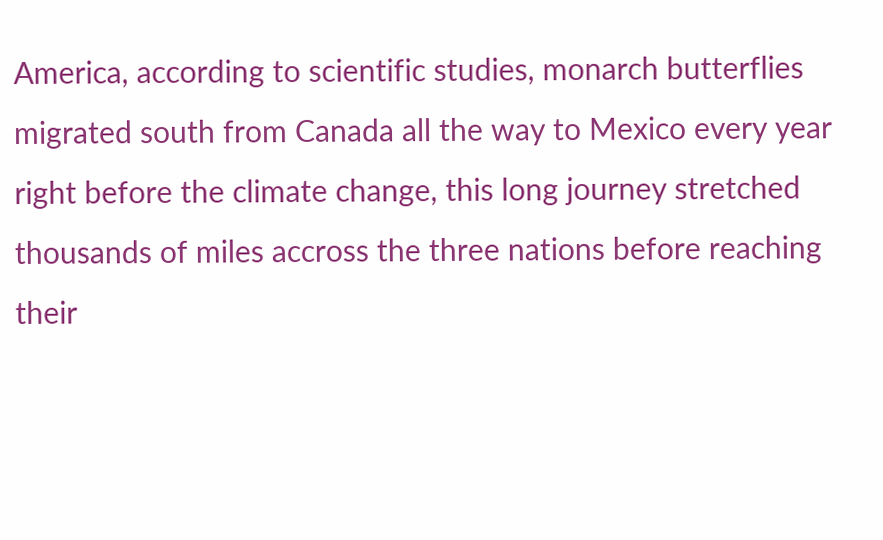America, according to scientific studies, monarch butterflies migrated south from Canada all the way to Mexico every year right before the climate change, this long journey stretched thousands of miles accross the three nations before reaching their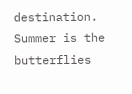destination. Summer is the butterflies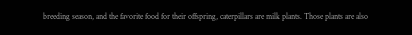breeding season, and the favorite food for their offspring, caterpillars are milk plants. Those plants are also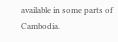available in some parts of Cambodia.